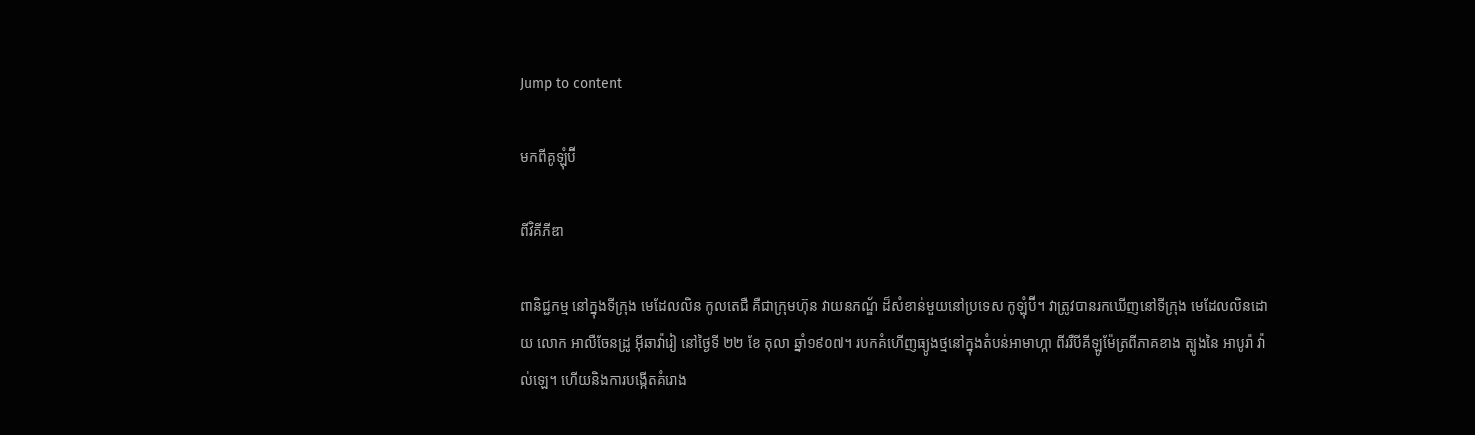Jump to content

មកពីគូឡុំប៊ី

ពីវិគីភីឌា

ពានិជ្ជកម្ម នៅក្នុងទីក្រុង មេដែលលិន កូលតេជឺ គឺជាកុ្រមហ៊ុន វាយនភណ្ឌ័ ដ៏សំខាន់មួយនៅប្រទេស កូឡុំប៊ី។ វាត្រូវបានរកឃើញនៅទីក្រុង មេដែលលិនដោយ លោក អាលឺចែនដ្រូ អ៊ីឆាវ៉ារៀ នៅថ្ងៃទី ២២ ខែ តុលា ឆ្នាំ១៩០៧។ របកគំហើញធ្យូងថ្មនៅក្នុងតំបន់អាមាហ្កា ពីររឺបីគីឡូម៉ែត្រពីភាគខាង ត្បូងនៃ អាបូរ៉ា វ៉ាល់ឡេ។ ហើយនិងការបង្កើតគំរោង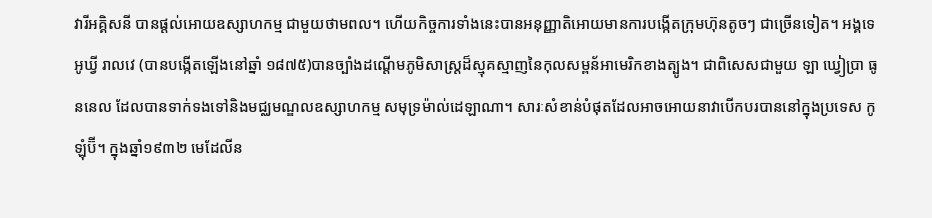វារីអគ្គិសនី បានផ្តល់អោយឧស្សាហកម្ម ជាមួយថាមពល។ ហើយកិច្ចការទាំងនេះបានអនុញ្ញាតិអោយមានការបង្កើតក្រុមហ៊ុនតូចៗ ជាច្រើនទៀត។ អង្គទេអូឃ្វី រាលវេ (បានបង្កើតឡើងនៅឆ្នាំ ១៨៧៥)បានច្បាំងដណ្តើមភូមិសាស្រ្តដ៏ស្មុគស្មាញនៃកុលសម្ពន័អាមេរិកខាងត្បូង។ ជាពិសេសជាមួយ ឡា ឃ្វៀប្រា ធូននេល ដែលបានទាក់ទងទៅនិងមជ្ឈមណ្ឌលឧស្សាហកម្ម សមុទ្រម៉ាល់ដេឡាណា។ សារៈសំខាន់បំផុតដែលអាចអោយនាវាបើកបរបាននៅក្នុងប្រទេស កូឡុំប៊ី។ ក្នុងឆ្នាំ១៩៣២ មេដែលីន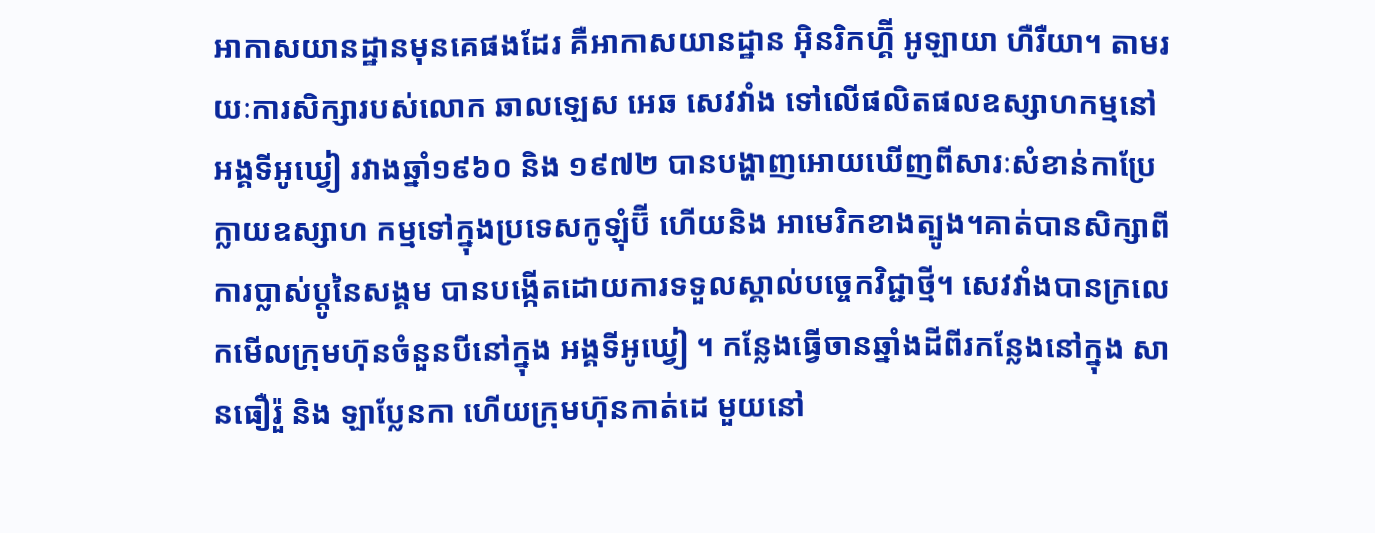អាកាសយានដ្ឋានមុនគេផងដែរ គឺអាកាសយានដ្ឋាន អ៊ិនរិកហ្គ៊ី អូឡាយា ហឺរឺយា។ តាមរយៈការសិក្សារបស់លោក ឆាលឡេស អេឆ សេវវាំង ទៅលើផលិតផលឧស្សាហកម្មនៅ អង្គទីអូឃ្វៀ រវាងឆ្នាំ១៩៦០ និង ១៩៧២ បានបង្ហាញអោយឃើញពីសារៈសំខាន់កាប្រែក្លាយឧស្សាហ កម្មទៅក្នុងប្រទេសកូឡុំប៊ី ហើយនិង អាមេរិកខាងត្បូង។គាត់បានសិក្សាពីការប្លាស់ប្តូនៃសង្គម បានបង្កើតដោយការទទួលស្គាល់បច្ចេកវិជ្ជាថ្មី។ សេវវាំងបានក្រលេកមើលក្រុមហ៊ុនចំនួនបីនៅក្នុង អង្គទីអូឃ្វៀ ។ កន្លែងធ្វើចានឆ្នាំងដីពីរកន្លែងនៅក្នុង សានធឿរ៉ួ និង ឡាប្លែនកា ហើយក្រុមហ៊ុនកាត់ដេ មួយនៅ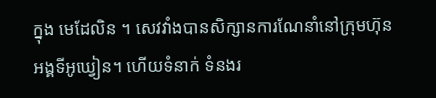ក្នុង មេដែលិន ។ សេវវាំងបានសិក្សានការណែនាំនៅក្រុមហ៊ុន អង្គទីអូឃ្វៀន។ ហើយទំនាក់ ទំនងរ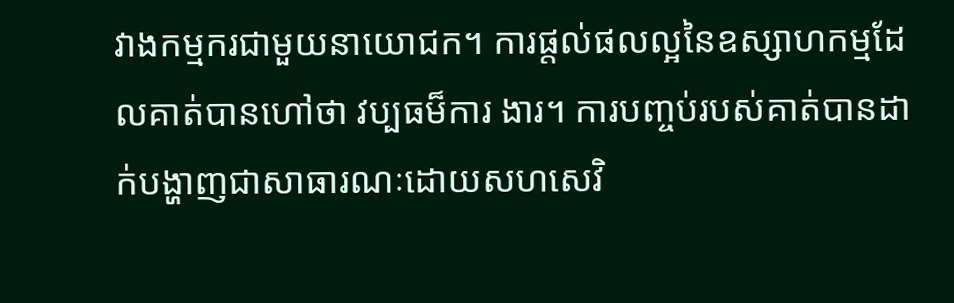វាងកម្មករជាមួយនាយោជក។ ការផ្តល់ផលល្អនៃឧស្សាហកម្មដែលគាត់បានហៅថា វប្បធម៏ការ ងារ។ ការបញ្ចប់របស់គាត់បានដាក់បង្ហាញជាសាធារណៈដោយសហសេវិ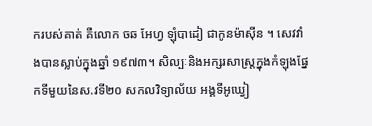ករបស់គាត់ គឺលោក ចឆ អែហ្វ ឡុំបាដៀ ជាកូនម៉ាស៊ីន ។ សេវវាំងបានស្លាប់ក្នុងឆ្នាំ ១៩៧៣។ សិល្បៈនិងអក្សរសាស្រ្តក្នុងកំឡុងផ្នែកទីមួយនៃស.វទី២០ សកលវិទ្យាល័យ អង្គទីអូឃ្វៀ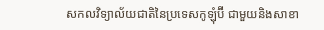សកលវិទ្យាល័យជាតិនៃប្រទេសកូឡុំប៊ី ជាមួយនិងសាខា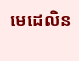មេដេលិន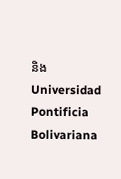និង Universidad Pontificia Bolivariana